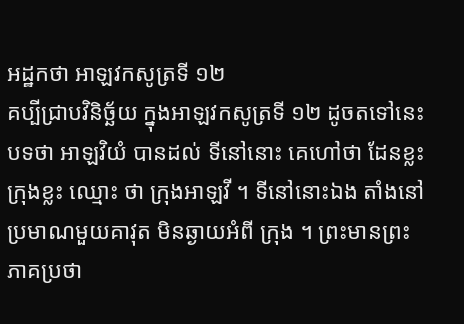អដ្ឋកថា អាឡវកសូត្រទី ១២
គប្បីជ្រាបវិនិច្ឆ័យ ក្នុងអាឡវកសូត្រទី ១២ ដូចតទៅនេះ បទថា អាឡវិយំ បានដល់ ទីនៅនោះ គេហៅថា ដែនខ្លះ ក្រុងខ្លះ ឈ្មោះ ថា ក្រុងអាឡវី ។ ទីនៅនោះឯង តាំងនៅប្រមាណមួយគាវុត មិនឆ្ងាយអំពី ក្រុង ។ ព្រះមានព្រះភាគប្រថា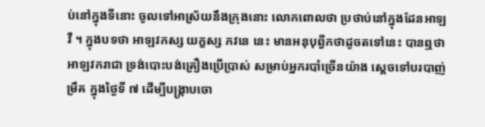ប់នៅក្នុងទីនោះ ចូលទៅអាស្រ័យនឹងក្រុងនោះ លោកពោលថា ប្រថាប់នៅក្នុងដែនអាឡវី ។ ក្នុងបទថា អាឡវកស្ស យក្ខស្ស ភវនេ នេះ មានអនុបុព្វីកថាដូចតទៅនេះ បានឮថា អាឡវករាជា ទ្រង់បោះបង់គ្រឿងប្រើប្រាស់ សម្រាប់អ្នករបាំច្រើនយ៉ាង ស្តេចទៅបរបាញ់ ម្រឹគ ក្នុងថ្ងៃទី ៧ ដើម្បីបង្រ្កាបចោ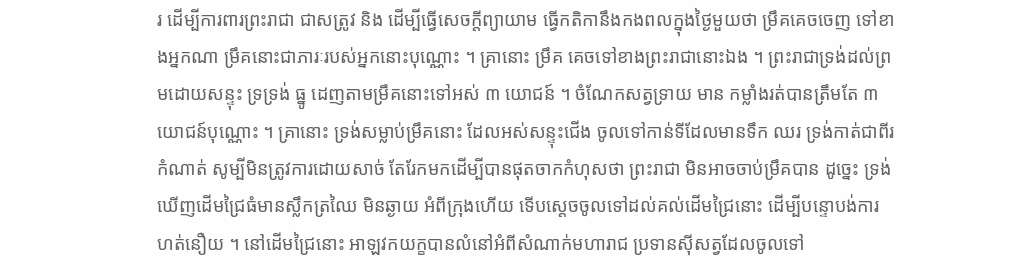រ ដើម្បីការពារព្រះរាជា ជាសត្រូវ និង ដើម្បីធ្វើសេចក្តីព្យាយាម ធ្វើកតិកានឹងកងពលក្នុងថ្ងៃមួយថា ម្រឹគគេចចេញ ទៅខាងអ្នកណា ម្រឹគនោះជាភារៈរបស់អ្នកនោះបុណ្ណោះ ។ គ្រានោះ ម្រឹគ គេចទៅខាងព្រះរាជានោះឯង ។ ព្រះរាជាទ្រង់ដល់ព្រមដោយសន្ទុះ ទ្រទ្រង់ ធ្នូ ដេញតាមម្រឹគនោះទៅអស់ ៣ យោជន៍ ។ ចំណែកសត្វទ្រាយ មាន កម្លាំងរត់បានត្រឹមតែ ៣ យោជន៍បុណ្ណោះ ។ គ្រានោះ ទ្រង់សម្លាប់ម្រឹគនោះ ដែលអស់សន្ទុះជើង ចូលទៅកាន់ទីដែលមានទឹក ឈរ ទ្រង់កាត់ជាពីរកំណាត់ សូម្បីមិនត្រូវការដោយសាច់ តែរែកមកដើម្បីបានផុតចាកកំហុសថា ព្រះរាជា មិនអាចចាប់ម្រឹគបាន ដូច្នេះ ទ្រង់ឃើញដើមជ្រៃធំមានស្លឹកត្រឈៃ មិនឆ្ងាយ អំពីក្រុងហើយ ទើបស្តេចចូលទៅដល់គល់ដើមជ្រៃនោះ ដើម្បីបន្ទោបង់ការ ហត់នឿយ ។ នៅដើមជ្រៃនោះ អាឡវកយក្ខបានលំនៅអំពីសំណាក់មហារាជ ប្រទានស៊ីសត្វដែលចូលទៅ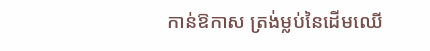កាន់ឱកាស ត្រង់ម្លប់នៃដើមឈើ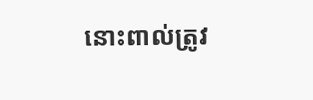នោះពាល់ត្រូវ